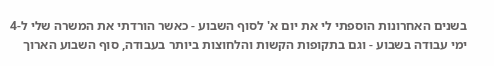בשנים האחרונות הוספתי לי את יום א' לסוף השבוע - כאשר הורדתי את המשרה שלי ל-4 ימי עבודה בשבוע - וגם בתקופות הקשות והלחוצות ביותר בעבודה, סוף השבוע הארוך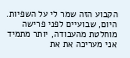הקבוע הזה שמר לי על השפיות.
היום, שבועיים לפני פרישה מוחלטת מהעבודה, יותר מתמיד אני מעריכה את את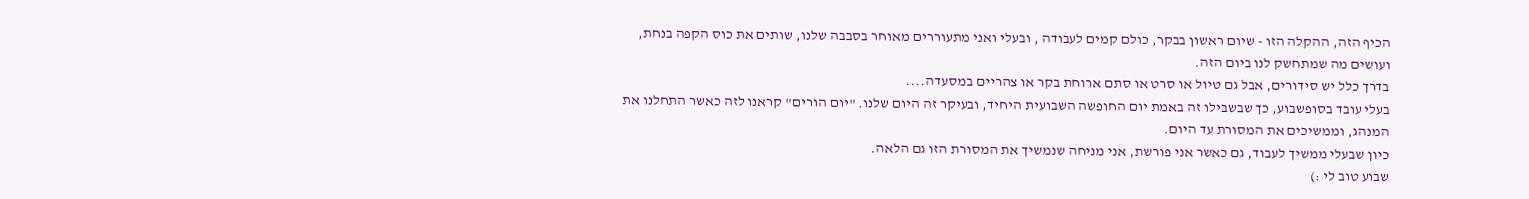הכיף הזה, ההקלה הזו - שיום ראשון בבקר, כולם קמים לעבודה , ובעלי ואני מתעוררים מאוחר בסבבה שלנו, שותים את כוס הקפה בנחת, ועושים מה שמתחשק לנו ביום הזה.
בדרך כלל יש סידורים, אבל גם טיול או סרט או סתם ארוחת בקר או צהריים במסעדה....
בעלי עובד בסופשבוע, כך שבשבילו זה באמת יום החופשה השבועית היחיד, ובעיקר זה היום שלנו. "יום הורים" קראנו לזה כאשר התחלנו את המנהג, וממשיכים את המסורת עד היום.
כיון שבעלי ממשיך לעבוד, גם כאשר אני פורשת, אני מניחה שנמשיך את המסורת הזו גם הלאה.
שבוע טוב לי :)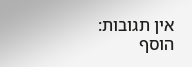אין תגובות:
הוסף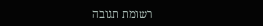רשומת תגובה